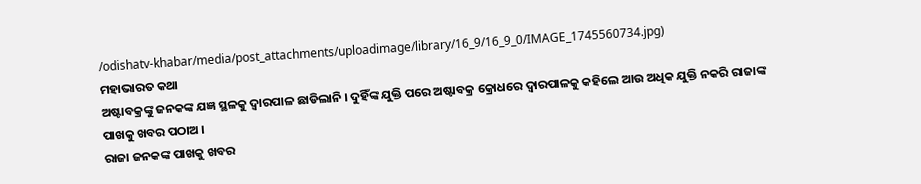/odishatv-khabar/media/post_attachments/uploadimage/library/16_9/16_9_0/IMAGE_1745560734.jpg)
ମହାଭାରତ କଥା
ଅଷ୍ଟାବକ୍ରଙ୍କୁ ଜନକଙ୍କ ଯଜ୍ଞ ସ୍ଥଳକୁ ଦ୍ୱାରପାଳ ଛାଡିଲାନି । ଦୁହିଁଙ୍କ ଯୁକ୍ତି ପରେ ଅଷ୍ଟାବକ୍ର କ୍ରୋଧରେ ଦ୍ୱାରପାଳକୁ କହିଲେ ଆଉ ଅଧିକ ଯୁକ୍ତି ନକରି ରାଜାଙ୍କ ପାଖକୁ ଖବର ପଠାଅ ।
ରାଜା ଜନକଙ୍କ ପାଖକୁ ଖବର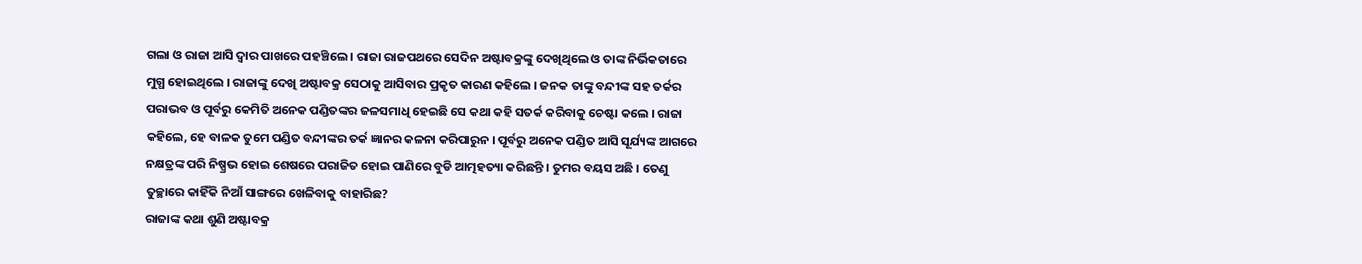ଗଲା ଓ ରାଜା ଆସି ଦ୍ୱାର ପାଖରେ ପହଞ୍ଚିଲେ । ରାଜା ରାଜପଥରେ ସେଦିନ ଅଷ୍ଟାବକ୍ରଙ୍କୁ ଦେଖିଥିଲେ ଓ ତାଙ୍କ ନିର୍ଭିକତାରେ ମୁଗ୍ଧ ହୋଇଥିଲେ । ରାଜାଙ୍କୁ ଦେଖି ଅଷ୍ଟାବକ୍ର ସେଠାକୁ ଆସିବାର ପ୍ରକୃତ କାରଣ କହିଲେ । ଜନକ ତାଙ୍କୁ ବନ୍ଦୀଙ୍କ ସହ ତର୍କର ପରାଭବ ଓ ପୂର୍ବରୁ କେମିତି ଅନେକ ପଣ୍ଡିତଙ୍କର ଜଳସମାଧି ହେଇଛି ସେ କଥା କହି ସତର୍କ କରିବାକୁ ଚେଷ୍ଟା କଲେ । ରାଜା କହିଲେ, ହେ ବାଳକ ତୁମେ ପଣ୍ଡିତ ବନ୍ଦୀଙ୍କର ତର୍କ ଜ୍ଞାନର କଳନା କରିପାରୁନ । ପୂର୍ବରୁ ଅନେକ ପଣ୍ଡିତ ଆସି ସୂର୍ଯ୍ୟଙ୍କ ଆଗରେ ନକ୍ଷତ୍ରଙ୍କ ପରି ନିଷ୍ପ୍ରଭ ହୋଇ ଶେଷରେ ପରାଜିତ ହୋଇ ପାଣିରେ ବୁଡି ଆତ୍ମହତ୍ୟା କରିଛନ୍ତି । ତୁମର ବୟସ ଅଛି । ତେଣୁ ତୁଚ୍ଛାରେ କାହିଁକି ନିଆଁ ସାଙ୍ଗରେ ଖେଳିବାକୁ ବାହାରିଛ?
ରାଜାଙ୍କ କଥା ଶୁଣି ଅଷ୍ଟାବକ୍ର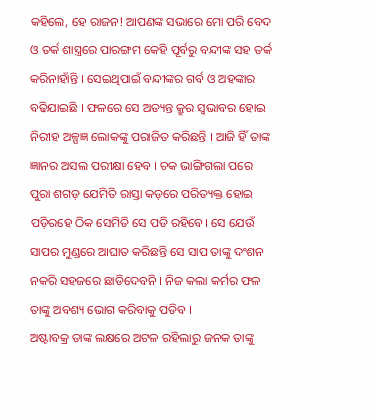କହିଲେ, ହେ ରାଜନ! ଆପଣଙ୍କ ସଭାରେ ମୋ ପରି ବେଦ ଓ ତର୍କ ଶାସ୍ତ୍ରରେ ପାରଙ୍ଗମ କେହି ପୂର୍ବରୁ ବନ୍ଦୀଙ୍କ ସହ ତର୍କ କରିନାହାଁନ୍ତି । ସେଇଥିପାଇଁ ବନ୍ଦୀଙ୍କର ଗର୍ବ ଓ ଅହଙ୍କାର ବଢିଯାଇଛି । ଫଳରେ ସେ ଅତ୍ୟନ୍ତ କ୍ରୁର ସ୍ୱଭାବର ହୋଇ ନିରୀହ ଅଳ୍ପଜ୍ଞ ଲୋକଙ୍କୁ ପରାଜିତ କରିଛନ୍ତି । ଆଜି ହିଁ ତାଙ୍କ ଜ୍ଞାନର ଅସଲ ପରୀକ୍ଷା ହେବ । ଚକ ଭାଙ୍ଗିଗଲା ପରେ ପୁରା ଶଗଡ଼ ଯେମିତି ରାସ୍ତା କଡ଼ରେ ପରିତ୍ୟକ୍ତ ହୋଇ ପଡ଼ିରହେ ଠିକ ସେମିତି ସେ ପଡି ରହିବେ। ସେ ଯେଉଁ ସାପର ମୁଣ୍ଡରେ ଆଘାତ କରିଛନ୍ତି ସେ ସାପ ତାଙ୍କୁ ଦଂଶନ ନକରି ସହଜରେ ଛାଡିଦେବନି । ନିଜ କଲା କର୍ମର ଫଳ ତାଙ୍କୁ ଅବଶ୍ୟ ଭୋଗ କରିବାକୁ ପଡିବ ।
ଅଷ୍ଟାବକ୍ର ତାଙ୍କ ଲକ୍ଷରେ ଅଟଳ ରହିଲାରୁ ଜନକ ତାଙ୍କୁ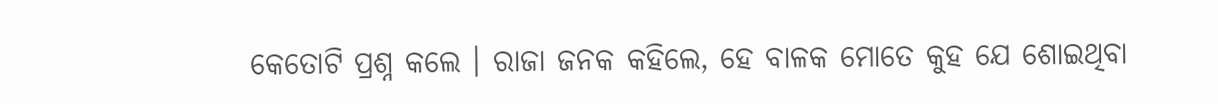କେତୋଟି ପ୍ରଶ୍ନ କଲେ । ରାଜା ଜନକ କହିଲେ, ହେ ବାଳକ ମୋତେ କୁହ ଯେ ଶୋଇଥିବା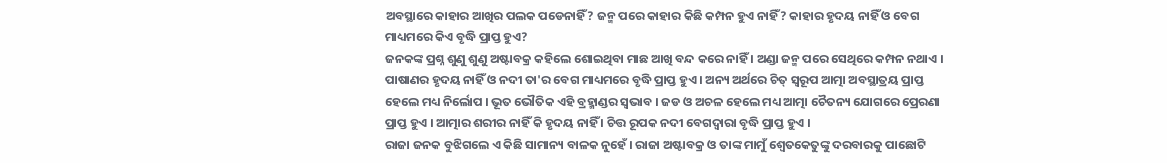ଅବସ୍ଥାରେ କାହାର ଆଖିର ପଲକ ପଡେନାହିଁ? ଜନ୍ମ ପରେ କାହାର କିଛି କମ୍ପନ ହୁଏ ନାହିଁ? କାହାର ହୃଦୟ ନାହିଁ ଓ ବେଗ ମାଧ୍ୟମରେ କିଏ ବୃଦ୍ଧି ପ୍ରାପ୍ତ ହୁଏ?
ଜନକଙ୍କ ପ୍ରଶ୍ନ ଶୁଣୁ ଶୁଣୁ ଅଷ୍ଟାବକ୍ର କହିଲେ ଶୋଇଥିବା ମାଛ ଆଖି ବନ୍ଦ କରେ ନାହିଁ । ଅଣ୍ଡା ଜନ୍ମ ପରେ ସେଥିରେ କମ୍ପନ ନଥାଏ । ପାଷାଣର ହୃଦୟ ନାହିଁ ଓ ନଦୀ ତା'ର ବେଗ ମାଧ୍ୟମରେ ବୃଦ୍ଧି ପ୍ରାପ୍ତ ହୁଏ । ଅନ୍ୟ ଅର୍ଥରେ ଚିତ୍ ସ୍ୱରୂପ ଆତ୍ମା ଅବସ୍ଥାତ୍ରୟ ପ୍ରାପ୍ତ ହେଲେ ମଧ୍ୟ ନିର୍ଲୋପ । ଭୂତ ଭୌତିକ ଏହି ବ୍ରହ୍ମାଣ୍ଡର ସ୍ୱଭାବ । ଜଡ ଓ ଅଚଳ ହେଲେ ମଧ୍ୟ ଆତ୍ମା ଚୈତନ୍ୟ ଯୋଗରେ ପ୍ରେରଣା ପ୍ରାପ୍ତ ହୁଏ । ଆତ୍ମାର ଶରୀର ନାହିଁ କି ହୃଦୟ ନାହିଁ । ଚିତ୍ତ ରୂପକ ନଦୀ ବେଗଦ୍ୱାରା ବୃଦ୍ଧି ପ୍ରାପ୍ତ ହୁଏ ।
ରାଜା ଜନକ ବୁଝିଗଲେ ଏ କିଛି ସାମାନ୍ୟ ବାଳକ ନୁହେଁ । ରାଜା ଅଷ୍ଟାବକ୍ର ଓ ତାଙ୍କ ମାମୁଁ ଶ୍ୱେତକେତୁଙ୍କୁ ଦରବାରକୁ ପାଛୋଟି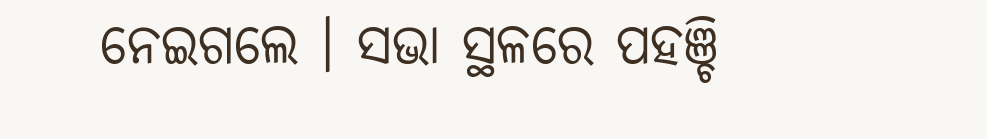ନେଇଗଲେ । ସଭା ସ୍ଥଳରେ ପହଞ୍ଚି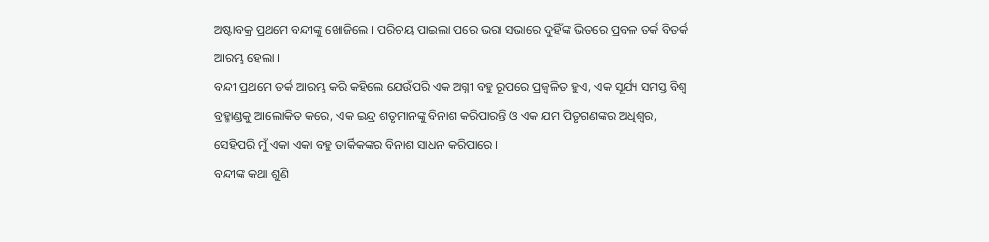ଅଷ୍ଟାବକ୍ର ପ୍ରଥମେ ବନ୍ଦୀଙ୍କୁ ଖୋଜିଲେ । ପରିଚୟ ପାଇଲା ପରେ ଭରା ସଭାରେ ଦୁହିଁଙ୍କ ଭିତରେ ପ୍ରବଳ ତର୍କ ବିତର୍କ ଆରମ୍ଭ ହେଲା ।
ବନ୍ଦୀ ପ୍ରଥମେ ତର୍କ ଆରମ୍ଭ କରି କହିଲେ ଯେଉଁପରି ଏକ ଅଗ୍ନୀ ବହୁ ରୂପରେ ପ୍ରଜ୍ୱଳିତ ହୁଏ, ଏକ ସୂର୍ଯ୍ୟ ସମସ୍ତ ବିଶ୍ୱ ବ୍ରହ୍ମାଣ୍ଡକୁ ଆଲୋକିତ କରେ, ଏକ ଇନ୍ଦ୍ର ଶତୃମାନଙ୍କୁ ବିନାଶ କରିପାରନ୍ତି ଓ ଏକ ଯମ ପିତୃଗଣଙ୍କର ଅଧିଶ୍ୱର, ସେହିପରି ମୁଁ ଏକା ଏକା ବହୁ ତାର୍କିକଙ୍କର ବିନାଶ ସାଧନ କରିପାରେ ।
ବନ୍ଦୀଙ୍କ କଥା ଶୁଣି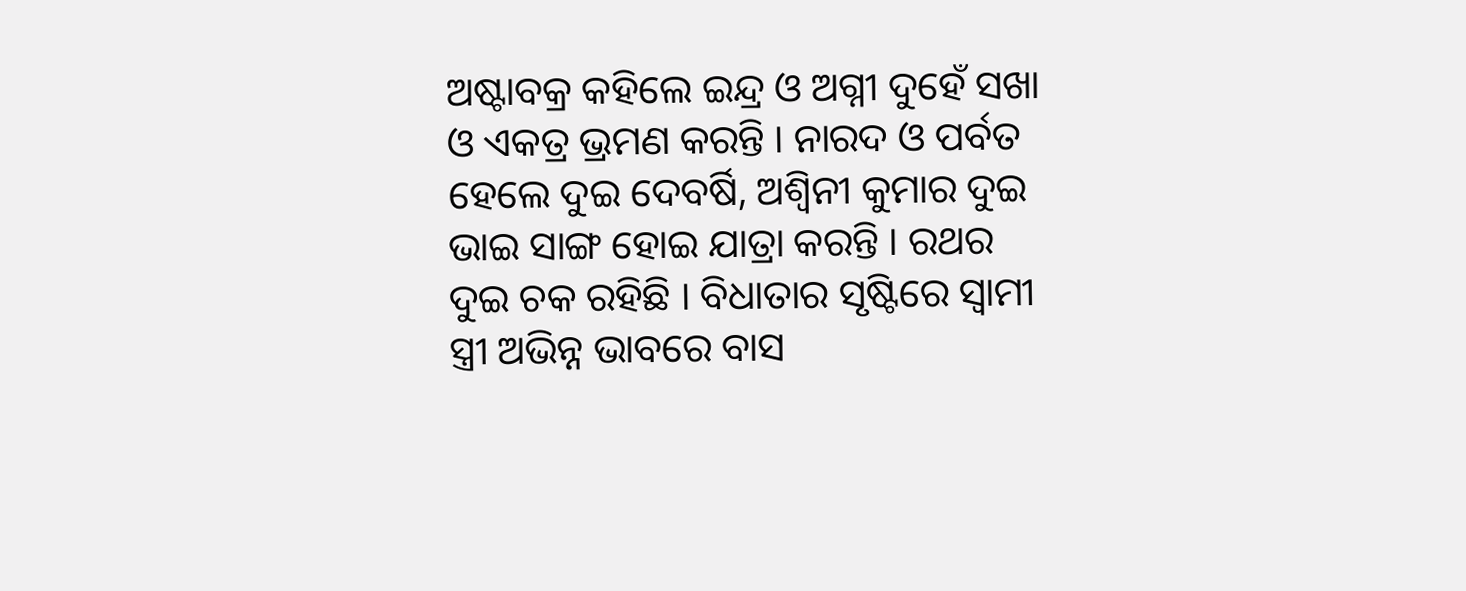ଅଷ୍ଟାବକ୍ର କହିଲେ ଇନ୍ଦ୍ର ଓ ଅଗ୍ନୀ ଦୁହେଁ ସଖା ଓ ଏକତ୍ର ଭ୍ରମଣ କରନ୍ତି । ନାରଦ ଓ ପର୍ବତ ହେଲେ ଦୁଇ ଦେବର୍ଷି, ଅଶ୍ୱିନୀ କୁମାର ଦୁଇ ଭାଇ ସାଙ୍ଗ ହୋଇ ଯାତ୍ରା କରନ୍ତି । ରଥର ଦୁଇ ଚକ ରହିଛି । ବିଧାତାର ସୃଷ୍ଟିରେ ସ୍ୱାମୀ ସ୍ତ୍ରୀ ଅଭିନ୍ନ ଭାବରେ ବାସ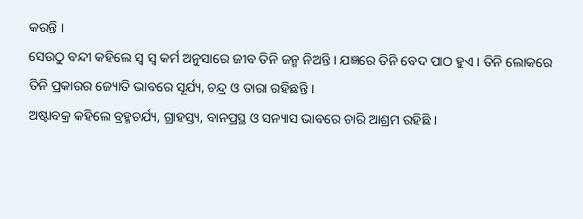କରନ୍ତି ।
ସେଉଠୁ ବନ୍ଦୀ କହିଲେ ସ୍ୱ ସ୍ୱ କର୍ମ ଅନୁସାରେ ଜୀବ ତିନି ଜନ୍ମ ନିଅନ୍ତି । ଯଜ୍ଞରେ ତିନି ବେଦ ପାଠ ହୁଏ । ତିନି ଲୋକରେ ତିନି ପ୍ରକାରର ଜ୍ୟୋତି ଭାବରେ ସୂର୍ଯ୍ୟ, ଚନ୍ଦ୍ର ଓ ତାରା ରହିଛନ୍ତି ।
ଅଷ୍ଟାବକ୍ର କହିଲେ ବ୍ରହ୍ମଚର୍ଯ୍ୟ, ଗ୍ରାହସ୍ତ୍ୟ, ବାନପ୍ରସ୍ଥ ଓ ସନ୍ୟାସ ଭାବରେ ଚାରି ଆଶ୍ରମ ରହିଛି ।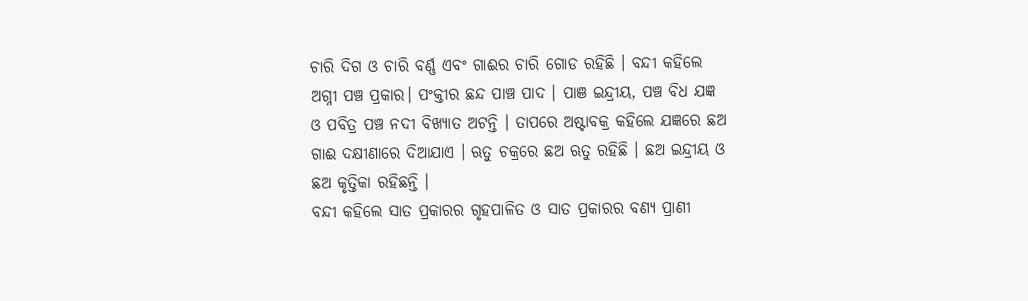ଚାରି ଦିଗ ଓ ଚାରି ବର୍ଣ୍ଣ ଏବଂ ଗାଈର ଚାରି ଗୋଡ ରହିଛି । ବନ୍ଦୀ କହିଲେ ଅଗ୍ନୀ ପଞ୍ଚ ପ୍ରକାର। ପଂକ୍ତୀର ଛନ୍ଦ ପାଞ୍ଚ ପାଦ । ପାଞ ଇନ୍ଦ୍ରୀୟ, ପଞ୍ଚ ବିଧ ଯଜ୍ଞ ଓ ପବିତ୍ର ପଞ୍ଚ ନଦୀ ବିଖ୍ୟାତ ଅଟନ୍ତି । ତାପରେ ଅଷ୍ଟାବକ୍ର କହିଲେ ଯଜ୍ଞରେ ଛଅ ଗାଈ ଦକ୍ଷୀଣାରେ ଦିଆଯାଏ । ଋତୁ ଚକ୍ରରେ ଛଅ ଋତୁ ରହିଛି । ଛଅ ଇନ୍ଦ୍ରୀୟ ଓ ଛଅ କୃତ୍ତିକା ରହିଛନ୍ତି ।
ବନ୍ଦୀ କହିଲେ ସାତ ପ୍ରକାରର ଗୃହପାଳିତ ଓ ସାତ ପ୍ରକାରର ବଣ୍ୟ ପ୍ରାଣୀ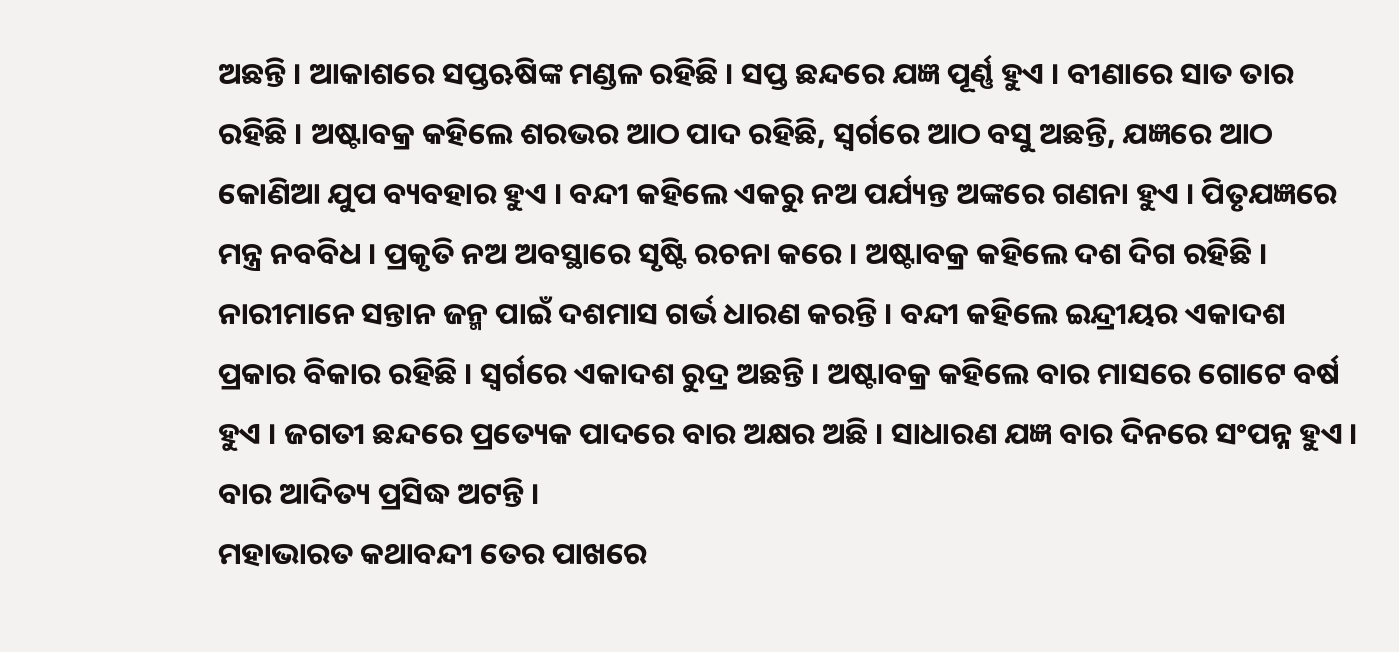ଅଛନ୍ତି । ଆକାଶରେ ସପ୍ତଋଷିଙ୍କ ମଣ୍ଡଳ ରହିଛି । ସପ୍ତ ଛନ୍ଦରେ ଯଜ୍ଞ ପୂର୍ଣ୍ଣ ହୁଏ । ବୀଣାରେ ସାତ ତାର ରହିଛି । ଅଷ୍ଟାବକ୍ର କହିଲେ ଶରଭର ଆଠ ପାଦ ରହିଛି, ସ୍ୱର୍ଗରେ ଆଠ ବସୁ ଅଛନ୍ତି, ଯଜ୍ଞରେ ଆଠ କୋଣିଆ ଯୁପ ବ୍ୟବହାର ହୁଏ । ବନ୍ଦୀ କହିଲେ ଏକରୁ ନଅ ପର୍ଯ୍ୟନ୍ତ ଅଙ୍କରେ ଗଣନା ହୁଏ । ପିତୃଯଜ୍ଞରେ ମନ୍ତ୍ର ନବବିଧ । ପ୍ରକୃତି ନଅ ଅବସ୍ଥାରେ ସୃଷ୍ଟି ରଚନା କରେ । ଅଷ୍ଟାବକ୍ର କହିଲେ ଦଶ ଦିଗ ରହିଛି । ନାରୀମାନେ ସନ୍ତାନ ଜନ୍ମ ପାଇଁ ଦଶମାସ ଗର୍ଭ ଧାରଣ କରନ୍ତି । ବନ୍ଦୀ କହିଲେ ଇନ୍ଦ୍ରୀୟର ଏକାଦଶ ପ୍ରକାର ବିକାର ରହିଛି । ସ୍ୱର୍ଗରେ ଏକାଦଶ ରୁଦ୍ର ଅଛନ୍ତି । ଅଷ୍ଟାବକ୍ର କହିଲେ ବାର ମାସରେ ଗୋଟେ ବର୍ଷ ହୁଏ । ଜଗତୀ ଛନ୍ଦରେ ପ୍ରତ୍ୟେକ ପାଦରେ ବାର ଅକ୍ଷର ଅଛି । ସାଧାରଣ ଯଜ୍ଞ ବାର ଦିନରେ ସଂପନ୍ନ ହୁଏ । ବାର ଆଦିତ୍ୟ ପ୍ରସିଦ୍ଧ ଅଟନ୍ତି ।
ମହାଭାରତ କଥାବନ୍ଦୀ ତେର ପାଖରେ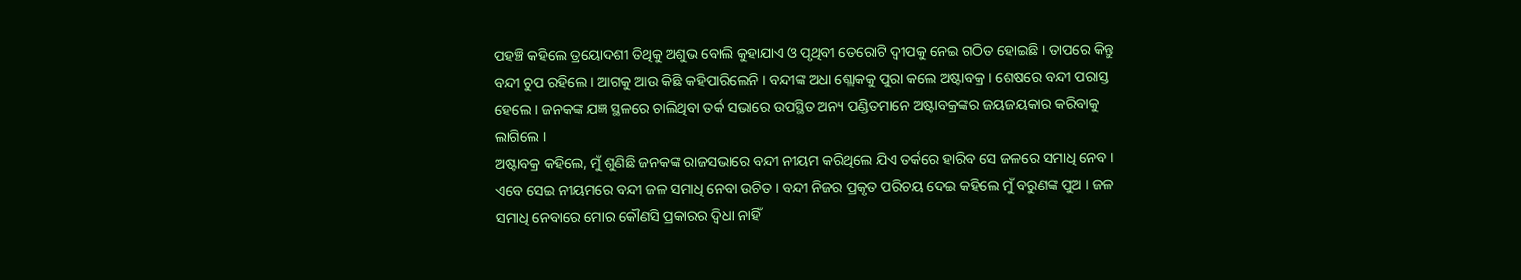ପହଞ୍ଚି କହିଲେ ତ୍ରୟୋଦଶୀ ତିଥିକୁ ଅଶୁଭ ବୋଲି କୁହାଯାଏ ଓ ପୃଥିବୀ ତେରୋଟି ଦ୍ୱୀପକୁ ନେଇ ଗଠିତ ହୋଇଛି । ତାପରେ କିନ୍ତୁ ବନ୍ଦୀ ଚୁପ ରହିଲେ । ଆଗକୁ ଆଉ କିଛି କହିପାରିଲେନି । ବନ୍ଦୀଙ୍କ ଅଧା ଶ୍ଲୋକକୁ ପୁରା କଲେ ଅଷ୍ଟାବକ୍ର । ଶେଷରେ ବନ୍ଦୀ ପରାସ୍ତ ହେଲେ । ଜନକଙ୍କ ଯଜ୍ଞ ସ୍ଥଳରେ ଚାଲିଥିବା ତର୍କ ସଭାରେ ଉପସ୍ଥିତ ଅନ୍ୟ ପଣ୍ଡିତମାନେ ଅଷ୍ଟାବକ୍ରଙ୍କର ଜୟଜୟକାର କରିବାକୁ ଲାଗିଲେ ।
ଅଷ୍ଟାବକ୍ର କହିଲେ, ମୁଁ ଶୁଣିଛି ଜନକଙ୍କ ରାଜସଭାରେ ବନ୍ଦୀ ନୀୟମ କରିଥିଲେ ଯିଏ ତର୍କରେ ହାରିବ ସେ ଜଳରେ ସମାଧି ନେବ । ଏବେ ସେଇ ନୀୟମରେ ବନ୍ଦୀ ଜଳ ସମାଧି ନେବା ଉଚିତ । ବନ୍ଦୀ ନିଜର ପ୍ରକୃତ ପରିଚୟ ଦେଇ କହିଲେ ମୁଁ ବରୁଣଙ୍କ ପୁଅ । ଜଳ ସମାଧି ନେବାରେ ମୋର କୌଣସି ପ୍ରକାରର ଦ୍ୱିଧା ନାହିଁ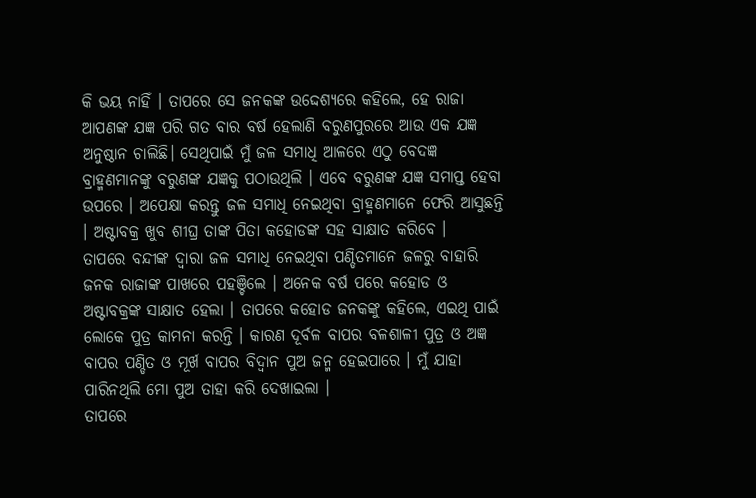କି ଭୟ ନାହିଁ । ତାପରେ ସେ ଜନକଙ୍କ ଉଦ୍ଦେଶ୍ୟରେ କହିଲେ, ହେ ରାଜା ଆପଣଙ୍କ ଯଜ୍ଞ ପରି ଗତ ବାର ବର୍ଷ ହେଲାଣି ବରୁଣପୁରରେ ଆଉ ଏକ ଯଜ୍ଞ ଅନୁଷ୍ଠାନ ଚାଲିଛି। ସେଥିପାଇଁ ମୁଁ ଜଳ ସମାଧି ଆଳରେ ଏଠୁ ବେଦଜ୍ଞ ବ୍ରାହ୍ମଣମାନଙ୍କୁ ବରୁଣଙ୍କ ଯଜ୍ଞକୁ ପଠାଉଥିଲି । ଏବେ ବରୁଣଙ୍କ ଯଜ୍ଞ ସମାପ୍ତ ହେବା ଉପରେ । ଅପେକ୍ଷା କରନ୍ତୁ ଜଳ ସମାଧି ନେଇଥିବା ବ୍ରାହ୍ମଣମାନେ ଫେରି ଆସୁଛନ୍ତି । ଅଷ୍ଟାବକ୍ର ଖୁବ ଶୀଘ୍ର ତାଙ୍କ ପିତା କହୋଡଙ୍କ ସହ ସାକ୍ଷାତ କରିବେ ।
ତାପରେ ବନ୍ଦୀଙ୍କ ଦ୍ୱାରା ଜଳ ସମାଧି ନେଇଥିବା ପଣ୍ଡିତମାନେ ଜଳରୁ ବାହାରି ଜନକ ରାଜାଙ୍କ ପାଖରେ ପହଞ୍ଚିଲେ । ଅନେକ ବର୍ଷ ପରେ କହୋଡ ଓ ଅଷ୍ଟାବକ୍ରଙ୍କ ସାକ୍ଷାତ ହେଲା । ତାପରେ କହୋଡ ଜନକଙ୍କୁ କହିଲେ, ଏଇଥି ପାଇଁ ଲୋକେ ପୁତ୍ର କାମନା କରନ୍ତି । କାରଣ ଦୂର୍ବଳ ବାପର ବଳଶାଳୀ ପୁତ୍ର ଓ ଅଜ୍ଞ ବାପର ପଣ୍ଡିତ ଓ ମୂର୍ଖ ବାପର ବିଦ୍ୱାନ ପୁଅ ଜନ୍ମ ହେଇପାରେ । ମୁଁ ଯାହା ପାରିନଥିଲି ମୋ ପୁଅ ତାହା କରି ଦେଖାଇଲା ।
ତାପରେ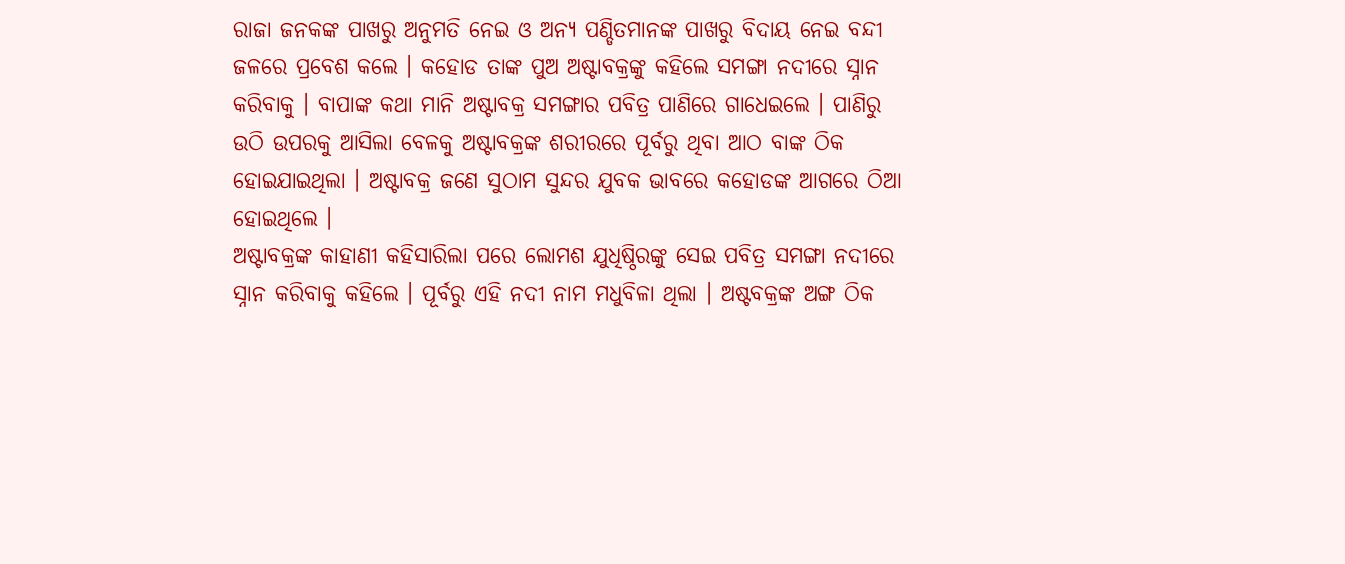ରାଜା ଜନକଙ୍କ ପାଖରୁ ଅନୁମତି ନେଇ ଓ ଅନ୍ୟ ପଣ୍ଡିତମାନଙ୍କ ପାଖରୁ ବିଦାୟ ନେଇ ବନ୍ଦୀ ଜଳରେ ପ୍ରବେଶ କଲେ । କହୋଡ ତାଙ୍କ ପୁଅ ଅଷ୍ଟାବକ୍ରଙ୍କୁ କହିଲେ ସମଙ୍ଗା ନଦୀରେ ସ୍ନାନ କରିବାକୁ । ବାପାଙ୍କ କଥା ମାନି ଅଷ୍ଟାବକ୍ର ସମଙ୍ଗାର ପବିତ୍ର ପାଣିରେ ଗାଧେଇଲେ । ପାଣିରୁ ଉଠି ଉପରକୁ ଆସିଲା ବେଳକୁ ଅଷ୍ଟାବକ୍ରଙ୍କ ଶରୀରରେ ପୂର୍ବରୁ ଥିବା ଆଠ ବାଙ୍କ ଠିକ ହୋଇଯାଇଥିଲା । ଅଷ୍ଟାବକ୍ର ଜଣେ ସୁଠାମ ସୁନ୍ଦର ଯୁବକ ଭାବରେ କହୋଡଙ୍କ ଆଗରେ ଠିଆ ହୋଇଥିଲେ ।
ଅଷ୍ଟାବକ୍ରଙ୍କ କାହାଣୀ କହିସାରିଲା ପରେ ଲୋମଶ ଯୁଧିଷ୍ଠିରଙ୍କୁ ସେଇ ପବିତ୍ର ସମଙ୍ଗା ନଦୀରେ ସ୍ନାନ କରିବାକୁ କହିଲେ । ପୂର୍ବରୁ ଏହି ନଦୀ ନାମ ମଧୁବିଳା ଥିଲା । ଅଷ୍ଟବକ୍ରଙ୍କ ଅଙ୍ଗ ଠିକ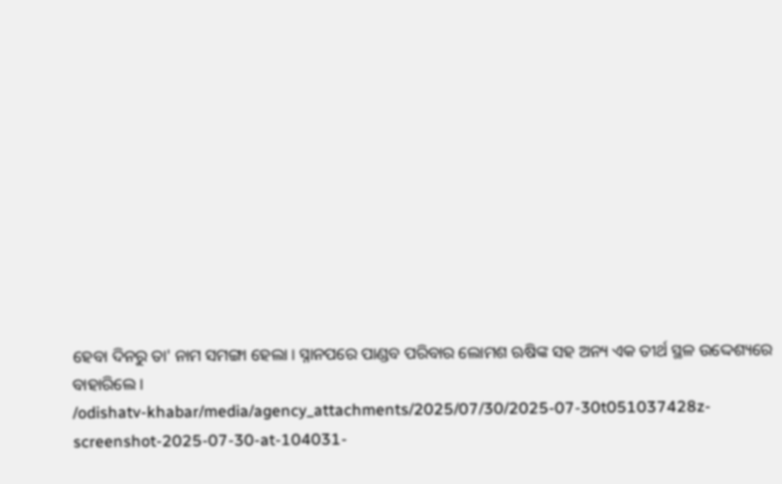ହେବା ଦିନରୁ ତା' ନାମ ସମଙ୍ଗା ହେଲା । ସ୍ନାନପରେ ପାଣ୍ଡବ ପରିବାର ଲୋମଶ ଋଷିଙ୍କ ସହ ଅନ୍ୟ ଏକ ତୀର୍ଥ ସ୍ଥଳ ଉଦ୍ଦେଶ୍ୟରେ ବାହାରିଲେ ।
/odishatv-khabar/media/agency_attachments/2025/07/30/2025-07-30t051037428z-screenshot-2025-07-30-at-104031-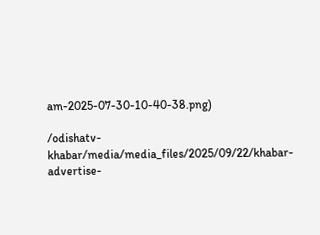am-2025-07-30-10-40-38.png)

/odishatv-khabar/media/media_files/2025/09/22/khabar-advertise-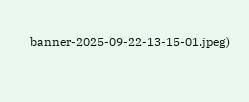banner-2025-09-22-13-15-01.jpeg)